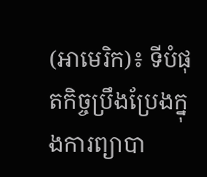(អាមេរិក)៖ ទីបំផុតកិច្ចប្រឹងប្រែងក្នុងការព្យាបា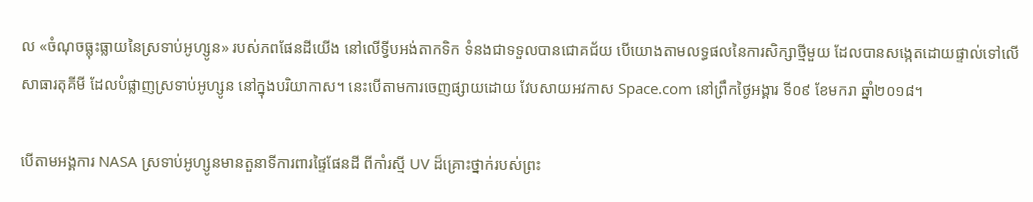ល «ចំណុចធ្លុះធ្លាយនៃស្រទាប់អូហ្សូន» របស់ភពផែនដីយើង នៅលើទ្វីបអង់តាកទិក ទំនងជាទទួលបានជោគជ័យ បើយោងតាមលទ្ធផលនៃការសិក្សាថ្មីមួយ ដែលបានសង្កេតដោយផ្ទាល់ទៅលើសាធារតុគីមី ដែលបំផ្លាញស្រទាប់អូហ្សូន នៅក្នុងបរិយាកាស។ នេះបើតាមការចេញផ្សាយដោយ វែបសាយអវកាស Space.com នៅព្រឹកថ្ងៃអង្គារ ទី០៩ ខែមករា ឆ្នាំ២០១៨។

បើតាមអង្គការ NASA ស្រទាប់អូហ្សូនមានតួនាទីការពារផ្ទៃផែនដី ពីកាំរស្មី UV ដ៏គ្រោះថ្នាក់របស់ព្រះ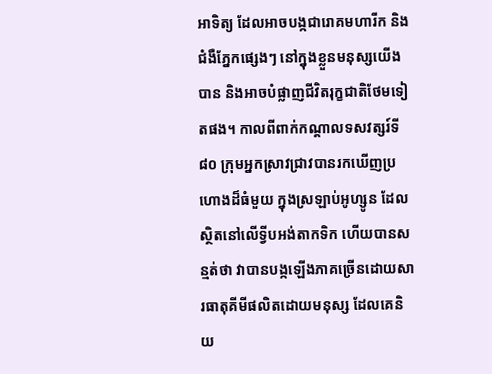អាទិត្យ ដែលអាចបង្កជារោគមហារីក និងជំងឺភ្នែកផ្សេងៗ នៅក្នុងខ្លួនមនុស្សយើងបាន និងអាចបំផ្លាញជីវិតរុក្ខជាតិថែមទៀតផង។ កាលពីពាក់កណ្តាលទសវត្សរ៍ទី ៨០ ក្រុមអ្នកស្រាវជ្រាវបានរកឃើញប្រហោងដ៏ធំមួយ ក្នុងស្រឡាប់អូហ្សូន ដែលស្ថិតនៅលើទ្វីបអង់តាកទិក ហើយបានសន្មត់ថា វាបានបង្កឡើងភាគច្រើនដោយសារធាតុគីមីផលិតដោយមនុស្ស ដែលគេនិយ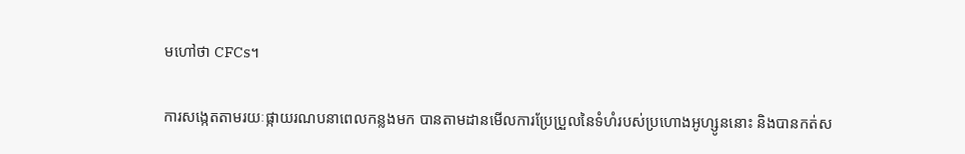មហៅថា CFCs។

ការសង្កេតតាមរយៈផ្កាយរណបនាពេលកន្លងមក បានតាមដានមើលការប្រែប្រួលនៃទំហំរបស់ប្រហោងអូហ្សូននោះ និងបានកត់ស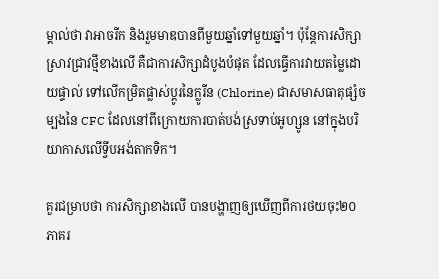ម្គាល់ថា វាអាចរីក និងរួមមាឌបានពីមួយឆ្នាំទៅមួយឆ្នាំ។ ប៉ុន្តែការសិក្សាស្រាវជ្រាវថ្មីខាងលើ គឺជាការសិក្សាដំបូងបំផុត ដែលធ្វើការវាយតម្លៃដោយផ្ទាល់ ទៅលើកម្រិតផ្លាស់ប្តូរនៃក្លូរីន (Chlorine) ជាសមាសធាតុផ្សំចម្បងនៃ CFC ដែលនៅពីក្រោយការបាត់បង់ស្រទាប់អូហ្សូន នៅក្នុងបរិយាកាសលើទ្វីបអង់តាកទិក។

គួរជម្រាបថា ការសិក្សាខាងលើ បានបង្ហាញឲ្យឃើញពីការថយចុះ២០ភាគរ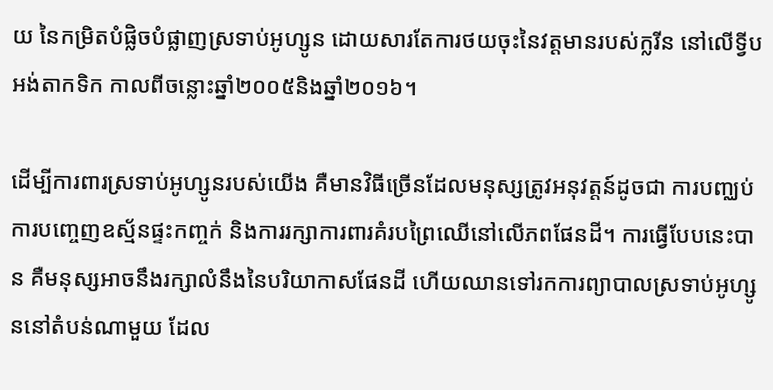យ នៃកម្រិតបំផ្លិចបំផ្លាញស្រទាប់អូហ្សូន ដោយសារតែការថយចុះនៃវត្តមានរបស់ក្លរីន នៅលើទ្វីបអង់តាកទិក កាលពីចន្លោះឆ្នាំ២០០៥និងឆ្នាំ២០១៦។

ដើម្បីការពារស្រទាប់អូហ្សូនរបស់យើង គឺមានវិធីច្រើនដែលមនុស្សត្រូវអនុវត្តន៍ដូចជា ការបញ្ឈប់ការបញ្ចេញឧស្ម័នផ្ទះកញ្ចក់ និងការរក្សាការពារគំរបព្រៃឈើនៅលើភពផែនដី។ ការធ្វើបែបនេះបាន គឺមនុស្សអាចនឹងរក្សាលំនឹងនៃបរិយាកាសផែនដី ហើយឈានទៅរកការព្យាបាលស្រទាប់អូហ្សូននៅតំបន់ណាមួយ ដែល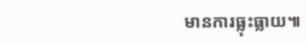មានការធ្លុះធ្លាយ៕